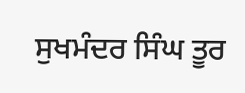ਸੁਖਮੰਦਰ ਸਿੰਘ ਤੂਰ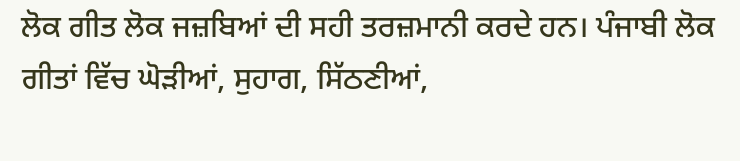ਲੋਕ ਗੀਤ ਲੋਕ ਜਜ਼ਬਿਆਂ ਦੀ ਸਹੀ ਤਰਜ਼ਮਾਨੀ ਕਰਦੇ ਹਨ। ਪੰਜਾਬੀ ਲੋਕ ਗੀਤਾਂ ਵਿੱਚ ਘੋੜੀਆਂ, ਸੁਹਾਗ, ਸਿੱਠਣੀਆਂ,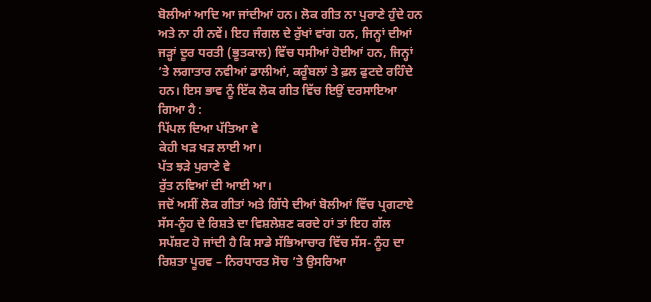ਬੋਲੀਆਂ ਆਦਿ ਆ ਜਾਂਦੀਆਂ ਹਨ। ਲੋਕ ਗੀਤ ਨਾ ਪੁਰਾਣੇ ਹੁੰਦੇ ਹਨ ਅਤੇ ਨਾ ਹੀ ਨਵੇਂ। ਇਹ ਜੰਗਲ ਦੇ ਰੁੱਖਾਂ ਵਾਂਗ ਹਨ, ਜਿਨ੍ਹਾਂ ਦੀਆਂ ਜੜ੍ਹਾਂ ਦੂਰ ਧਰਤੀ (ਭੂਤਕਾਲ) ਵਿੱਚ ਧਸੀਆਂ ਹੋਈਆਂ ਹਨ, ਜਿਨ੍ਹਾਂ ’ਤੇ ਲਗਾਤਾਰ ਨਵੀਆਂ ਡਾਲੀਆਂ, ਕਰੂੰਬਲਾਂ ਤੇ ਫ਼ਲ ਫੁਟਦੇ ਰਹਿੰਦੇ ਹਨ। ਇਸ ਭਾਵ ਨੂੰ ਇੱਕ ਲੋਕ ਗੀਤ ਵਿੱਚ ਇਉਂ ਦਰਸਾਇਆ ਗਿਆ ਹੈ :
ਪਿੱਪਲ ਦਿਆ ਪੱਤਿਆ ਵੇ
ਕੇਹੀ ਖੜ ਖੜ ਲਾਈ ਆ।
ਪੱਤ ਝੜੇ ਪੁਰਾਣੇ ਵੇ
ਰੁੱਤ ਨਵਿਆਂ ਦੀ ਆਈ ਆ।
ਜਦੋਂ ਅਸੀਂ ਲੋਕ ਗੀਤਾਂ ਅਤੇ ਗਿੱਧੇ ਦੀਆਂ ਬੋਲੀਆਂ ਵਿੱਚ ਪ੍ਰਗਟਾਏ ਸੱਸ-ਨੂੰਹ ਦੇ ਰਿਸ਼ਤੇ ਦਾ ਵਿਸ਼ਲੇਸ਼ਣ ਕਰਦੇ ਹਾਂ ਤਾਂ ਇਹ ਗੱਲ ਸਪੱਸ਼ਟ ਹੋ ਜਾਂਦੀ ਹੈ ਕਿ ਸਾਡੇ ਸੱਭਿਆਚਾਰ ਵਿੱਚ ਸੱਸ- ਨੂੰਹ ਦਾ ਰਿਸ਼ਤਾ ਪੂਰਵ – ਨਿਰਧਾਰਤ ਸੋਚ ’ਤੇ ਉਸਰਿਆ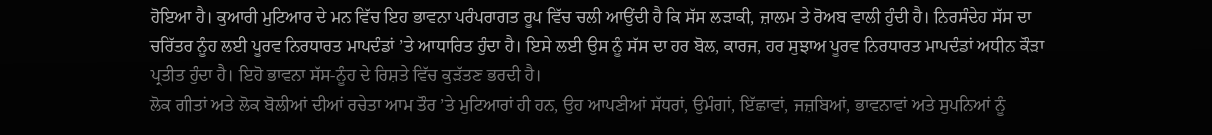ਹੋਇਆ ਹੈ। ਕੁਆਰੀ ਮੁਟਿਆਰ ਦੇ ਮਨ ਵਿੱਚ ਇਹ ਭਾਵਨਾ ਪਰੰਪਰਾਗਤ ਰੂਪ ਵਿੱਚ ਚਲੀ ਆਉਂਦੀ ਹੈ ਕਿ ਸੱਸ ਲੜਾਕੀ, ਜ਼ਾਲਮ ਤੇ ਰੋਅਬ ਵਾਲੀ ਹੁੰਦੀ ਹੈ। ਨਿਰਸੰਦੇਹ ਸੱਸ ਦਾ ਚਰਿੱਤਰ ਨੂੰਹ ਲਈ ਪੂਰਵ ਨਿਰਧਾਰਤ ਮਾਪਦੰਡਾਂ ’ਤੇ ਆਧਾਰਿਤ ਹੁੰਦਾ ਹੈ। ਇਸੇ ਲਈ ਉਸ ਨੂੰ ਸੱਸ ਦਾ ਹਰ ਬੋਲ, ਕਾਰਜ, ਹਰ ਸੁਝਾਅ ਪੂਰਵ ਨਿਰਧਾਰਤ ਮਾਪਦੰਡਾਂ ਅਧੀਨ ਕੌੜਾ ਪ੍ਰਤੀਤ ਹੁੰਦਾ ਹੈ। ਇਹੋ ਭਾਵਨਾ ਸੱਸ-ਨੂੰਹ ਦੇ ਰਿਸ਼ਤੇ ਵਿੱਚ ਕੁੜੱਤਣ ਭਰਦੀ ਹੈ।
ਲੋਕ ਗੀਤਾਂ ਅਤੇ ਲੋਕ ਬੋਲੀਆਂ ਦੀਆਂ ਰਚੇਤਾ ਆਮ ਤੌਰ ’ਤੇ ਮੁਟਿਆਰਾਂ ਹੀ ਹਨ, ਉਹ ਆਪਣੀਆਂ ਸੱਧਰਾਂ, ਉਮੰਗਾਂ, ਇੱਛਾਵਾਂ, ਜਜ਼ਬਿਆਂ, ਭਾਵਨਾਵਾਂ ਅਤੇ ਸੁਪਨਿਆਂ ਨੂੰ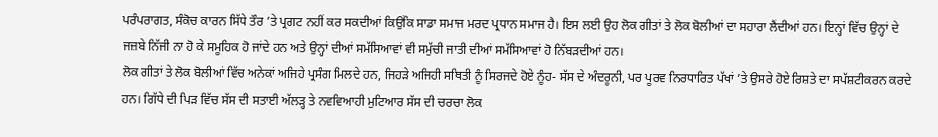ਪਰੰਪਰਾਗਤ, ਸੰਕੋਚ ਕਾਰਨ ਸਿੱਧੇ ਤੌਰ ’ਤੇ ਪ੍ਰਗਟ ਨਹੀਂ ਕਰ ਸਕਦੀਆਂ ਕਿਉਂਕਿ ਸਾਡਾ ਸਮਾਜ ਮਰਦ ਪ੍ਰਧਾਨ ਸਮਾਜ ਹੈ। ਇਸ ਲਈ ਉਹ ਲੋਕ ਗੀਤਾਂ ਤੇ ਲੋਕ ਬੋਲੀਆਂ ਦਾ ਸਹਾਰਾ ਲੈਂਦੀਆਂ ਹਨ। ਇਨ੍ਹਾਂ ਵਿੱਚ ਉਨ੍ਹਾਂ ਦੇ ਜਜ਼ਬੇ ਨਿੱਜੀ ਨਾ ਹੋ ਕੇ ਸਮੂਹਿਕ ਹੋ ਜਾਂਦੇ ਹਨ ਅਤੇ ਉਨ੍ਹਾਂ ਦੀਆਂ ਸਮੱਸਿਆਵਾਂ ਵੀ ਸਮੁੱਚੀ ਜਾਤੀ ਦੀਆਂ ਸਮੱਸਿਆਵਾਂ ਹੋ ਨਿੱਬੜਦੀਆਂ ਹਨ।
ਲੋਕ ਗੀਤਾਂ ਤੇ ਲੋਕ ਬੋਲੀਆਂ ਵਿੱਚ ਅਨੇਕਾਂ ਅਜਿਹੇ ਪ੍ਰਸੰਗ ਮਿਲਦੇ ਹਨ, ਜਿਹੜੇ ਅਜਿਹੀ ਸਥਿਤੀ ਨੂੰ ਸਿਰਜਦੇ ਹੋਏ ਨੂੰਹ- ਸੱਸ ਦੇ ਅੰਦਰੂਨੀ, ਪਰ ਪੂਰਵ ਨਿਰਧਾਰਿਤ ਪੱਖਾਂ ’ਤੇ ਉਸਰੇ ਹੋਏ ਰਿਸ਼ਤੇ ਦਾ ਸਪੱਸ਼ਟੀਕਰਨ ਕਰਦੇ ਹਨ। ਗਿੱਧੇ ਦੀ ਪਿੜ ਵਿੱਚ ਸੱਸ ਦੀ ਸਤਾਈ ਅੱਲੜ੍ਹ ਤੇ ਨਵਵਿਆਹੀ ਮੁਟਿਆਰ ਸੱਸ ਦੀ ਚਰਚਾ ਲੋਕ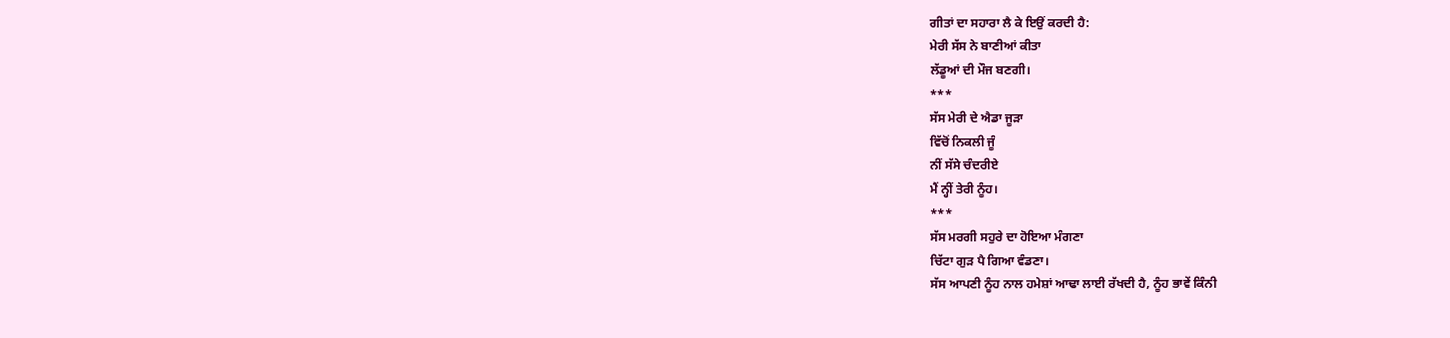ਗੀਤਾਂ ਦਾ ਸਹਾਰਾ ਲੈ ਕੇ ਇਉਂ ਕਰਦੀ ਹੈ:
ਮੇਰੀ ਸੱਸ ਨੇ ਬਾਣੀਆਂ ਕੀਤਾ
ਲੱਡੂਆਂ ਦੀ ਮੌਜ ਬਣਗੀ।
***
ਸੱਸ ਮੇਰੀ ਦੇ ਐਡਾ ਜੂੜਾ
ਵਿੱਚੋਂ ਨਿਕਲੀ ਜੂੰ
ਨੀਂ ਸੱਸੇ ਚੰਦਰੀਏ
ਮੈਂ ਨ੍ਹੀਂ ਤੇਰੀ ਨੂੰਹ।
***
ਸੱਸ ਮਰਗੀ ਸਹੁਰੇ ਦਾ ਹੋਇਆ ਮੰਗਣਾ
ਚਿੱਟਾ ਗੁੜ ਪੈ ਗਿਆ ਵੰਡਣਾ।
ਸੱਸ ਆਪਣੀ ਨੂੰਹ ਨਾਲ ਹਮੇਸ਼ਾਂ ਆਢਾ ਲਾਈ ਰੱਖਦੀ ਹੈ, ਨੂੰਹ ਭਾਵੇਂ ਕਿੰਨੀ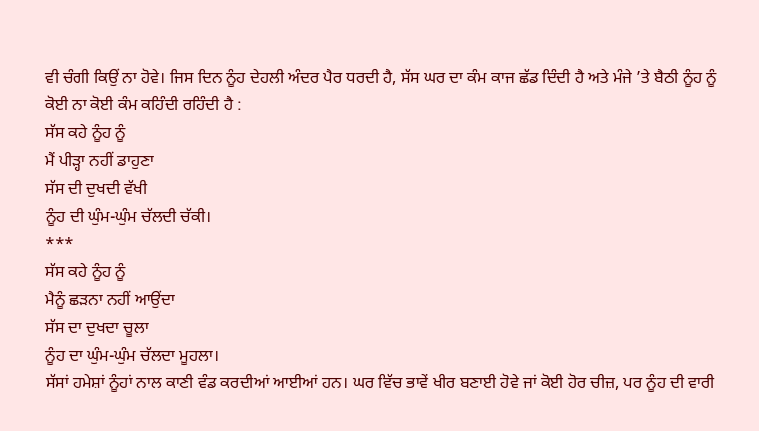ਵੀ ਚੰਗੀ ਕਿਉਂ ਨਾ ਹੋਵੇ। ਜਿਸ ਦਿਨ ਨੂੰਹ ਦੇਹਲੀ ਅੰਦਰ ਪੈਰ ਧਰਦੀ ਹੈ, ਸੱਸ ਘਰ ਦਾ ਕੰਮ ਕਾਜ ਛੱਡ ਦਿੰਦੀ ਹੈ ਅਤੇ ਮੰਜੇ ’ਤੇ ਬੈਠੀ ਨੂੰਹ ਨੂੰ ਕੋਈ ਨਾ ਕੋਈ ਕੰਮ ਕਹਿੰਦੀ ਰਹਿੰਦੀ ਹੈ :
ਸੱਸ ਕਹੇ ਨੂੰਹ ਨੂੰ
ਮੈਂ ਪੀੜ੍ਹਾ ਨਹੀਂ ਡਾਹੁਣਾ
ਸੱਸ ਦੀ ਦੁਖਦੀ ਵੱਖੀ
ਨੂੰਹ ਦੀ ਘੁੰਮ-ਘੁੰਮ ਚੱਲਦੀ ਚੱਕੀ।
***
ਸੱਸ ਕਹੇ ਨੂੰਹ ਨੂੰ
ਮੈਨੂੰ ਛੜਨਾ ਨਹੀਂ ਆਉਂਦਾ
ਸੱਸ ਦਾ ਦੁਖਦਾ ਚੂਲਾ
ਨੂੰਹ ਦਾ ਘੁੰਮ-ਘੁੰਮ ਚੱਲਦਾ ਮੂਹਲਾ।
ਸੱਸਾਂ ਹਮੇਸ਼ਾਂ ਨੂੰਹਾਂ ਨਾਲ ਕਾਣੀ ਵੰਡ ਕਰਦੀਆਂ ਆਈਆਂ ਹਨ। ਘਰ ਵਿੱਚ ਭਾਵੇਂ ਖੀਰ ਬਣਾਈ ਹੋਵੇ ਜਾਂ ਕੋਈ ਹੋਰ ਚੀਜ਼, ਪਰ ਨੂੰਹ ਦੀ ਵਾਰੀ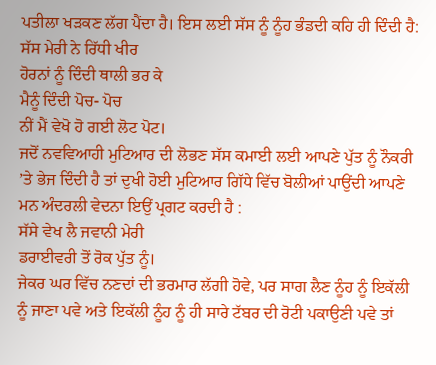ਪਤੀਲਾ ਖੜਕਣ ਲੱਗ ਪੈਂਦਾ ਹੈ। ਇਸ ਲਈ ਸੱਸ ਨੂੰ ਨੂੰਹ ਭੰਡਦੀ ਕਹਿ ਹੀ ਦਿੰਦੀ ਹੈ:
ਸੱਸ ਮੇਰੀ ਨੇ ਰਿੱਧੀ ਖੀਰ
ਹੋਰਨਾਂ ਨੂੰ ਦਿੰਦੀ ਥਾਲੀ ਭਰ ਕੇ
ਮੈਨੂੰ ਦਿੰਦੀ ਪੋਚ- ਪੋਚ
ਨੀਂ ਮੈਂ ਵੇਖੋ ਹੋ ਗਈ ਲੋਟ ਪੋਟ।
ਜਦੋਂ ਨਵਵਿਆਹੀ ਮੁਟਿਆਰ ਦੀ ਲੋਭਣ ਸੱਸ ਕਮਾਈ ਲਈ ਆਪਣੇ ਪੁੱਤ ਨੂੰ ਨੌਕਰੀ ’ਤੇ ਭੇਜ ਦਿੰਦੀ ਹੈ ਤਾਂ ਦੁਖੀ ਹੋਈ ਮੁਟਿਆਰ ਗਿੱਧੇ ਵਿੱਚ ਬੋਲੀਆਂ ਪਾਉਂਦੀ ਆਪਣੇ ਮਨ ਅੰਦਰਲੀ ਵੇਦਨਾ ਇਉਂ ਪ੍ਰਗਟ ਕਰਦੀ ਹੈ :
ਸੱਸੇ ਵੇਖ ਲੈ ਜਵਾਨੀ ਮੇਰੀ
ਡਰਾਈਵਰੀ ਤੋਂ ਰੋਕ ਪੁੱਤ ਨੂੰ।
ਜੇਕਰ ਘਰ ਵਿੱਚ ਨਣਦਾਂ ਦੀ ਭਰਮਾਰ ਲੱਗੀ ਹੋਵੇ, ਪਰ ਸਾਗ ਲੈਣ ਨੂੰਹ ਨੂੰ ਇਕੱਲੀ ਨੂੰ ਜਾਣਾ ਪਵੇ ਅਤੇ ਇਕੱਲੀ ਨੂੰਹ ਨੂੰ ਹੀ ਸਾਰੇ ਟੱਬਰ ਦੀ ਰੋਟੀ ਪਕਾਉਣੀ ਪਵੇ ਤਾਂ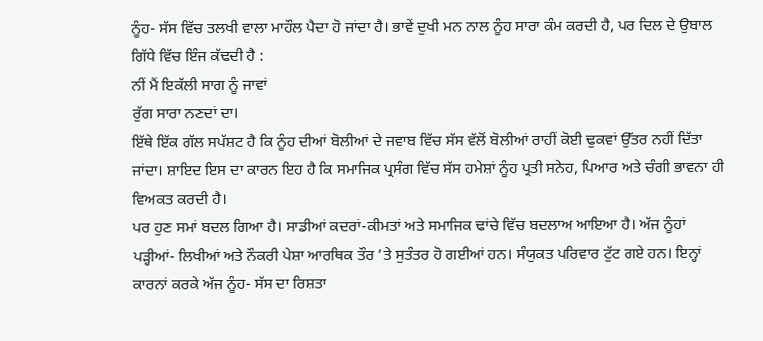ਨੂੰਹ- ਸੱਸ ਵਿੱਚ ਤਲਖੀ ਵਾਲਾ ਮਾਹੌਲ ਪੈਦਾ ਹੋ ਜਾਂਦਾ ਹੈ। ਭਾਵੇਂ ਦੁਖੀ ਮਨ ਨਾਲ ਨੂੰਹ ਸਾਰਾ ਕੰਮ ਕਰਦੀ ਹੈ, ਪਰ ਦਿਲ ਦੇ ਉਬਾਲ ਗਿੱਧੇ ਵਿੱਚ ਇੰਜ ਕੱਢਦੀ ਹੈ :
ਨੀਂ ਮੈਂ ਇਕੱਲੀ ਸਾਗ ਨੂੰ ਜਾਵਾਂ
ਰੁੱਗ ਸਾਰਾ ਨਣਦਾਂ ਦਾ।
ਇੱਥੇ ਇੱਕ ਗੱਲ ਸਪੱਸ਼ਟ ਹੈ ਕਿ ਨੂੰਹ ਦੀਆਂ ਬੋਲੀਆਂ ਦੇ ਜਵਾਬ ਵਿੱਚ ਸੱਸ ਵੱਲੋਂ ਬੋਲੀਆਂ ਰਾਹੀਂ ਕੋਈ ਢੁਕਵਾਂ ਉੱਤਰ ਨਹੀਂ ਦਿੱਤਾ ਜਾਂਦਾ। ਸ਼ਾਇਦ ਇਸ ਦਾ ਕਾਰਨ ਇਹ ਹੈ ਕਿ ਸਮਾਜਿਕ ਪ੍ਰਸੰਗ ਵਿੱਚ ਸੱਸ ਹਮੇਸ਼ਾਂ ਨੂੰਹ ਪ੍ਰਤੀ ਸਨੇਹ, ਪਿਆਰ ਅਤੇ ਚੰਗੀ ਭਾਵਨਾ ਹੀ ਵਿਅਕਤ ਕਰਦੀ ਹੈ।
ਪਰ ਹੁਣ ਸਮਾਂ ਬਦਲ ਗਿਆ ਹੈ। ਸਾਡੀਆਂ ਕਦਰਾਂ-ਕੀਮਤਾਂ ਅਤੇ ਸਮਾਜਿਕ ਢਾਂਚੇ ਵਿੱਚ ਬਦਲਾਅ ਆਇਆ ਹੈ। ਅੱਜ ਨੂੰਹਾਂ ਪੜ੍ਹੀਆਂ- ਲਿਖੀਆਂ ਅਤੇ ਨੌਕਰੀ ਪੇਸ਼ਾ ਆਰਥਿਕ ਤੌਰ ’ਤੇ ਸੁਤੰਤਰ ਹੋ ਗਈਆਂ ਹਨ। ਸੰਯੁਕਤ ਪਰਿਵਾਰ ਟੁੱਟ ਗਏ ਹਨ। ਇਨ੍ਹਾਂ ਕਾਰਨਾਂ ਕਰਕੇ ਅੱਜ ਨੂੰਹ- ਸੱਸ ਦਾ ਰਿਸ਼ਤਾ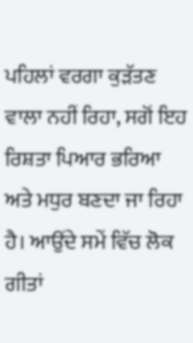ਪਹਿਲਾਂ ਵਰਗਾ ਕੁੜੱਤਣ ਵਾਲਾ ਨਹੀਂ ਰਿਹਾ, ਸਗੋਂ ਇਹ ਰਿਸ਼ਤਾ ਪਿਆਰ ਭਰਿਆ ਅਤੇ ਮਧੁਰ ਬਣਦਾ ਜਾ ਰਿਹਾ ਹੈ। ਆਉਂਦੇ ਸਮੇਂ ਵਿੱਚ ਲੋਕ ਗੀਤਾਂ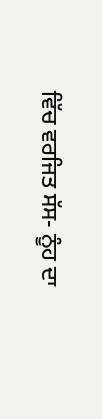ਵਿੱਚ ਵਰਜਿਤ ਸੱਸ- ਨੂੰਹ ਦਾ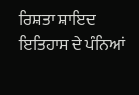ਰਿਸ਼ਤਾ ਸ਼ਾਇਦ ਇਤਿਹਾਸ ਦੇ ਪੰਨਿਆਂ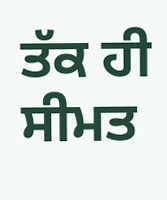ਤੱਕ ਹੀ ਸੀਮਤ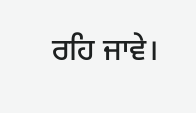ਰਹਿ ਜਾਵੇ।